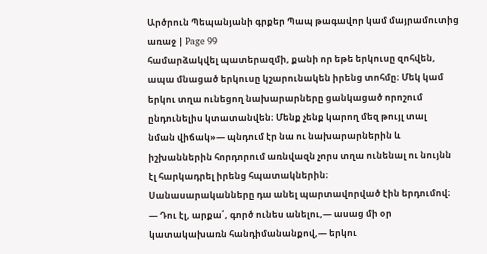Արծրուն Պեպանյանի գրքեր Պապ թագավոր կամ մայրամուտից առաջ | Page 99
համարձակվել պատերազմի, քանի որ եթե երկուսը զոհվեն,
ապա մնացած երկուսը կշարունակեն իրենց տոհմը։ Մեկ կամ
երկու տղա ունեցող նախարարները ցանկացած որոշում
ընդունելիս կտատանվեն։ Մենք չենք կարող մեզ թույլ տալ
նման վիճակ»— պնդում էր նա ու նախարարներին և
իշխաններին հորդորում առնվազն չորս տղա ունենալ ու նույնն
էլ հարկադրել իրենց հպատակներին։
Սանասարականները դա անել պարտավորված էին երդումով։
— Դու էլ, արքա՛, գործ ունես անելու,— ասաց մի օր
կատակախառն հանդիմանանքով,— երկու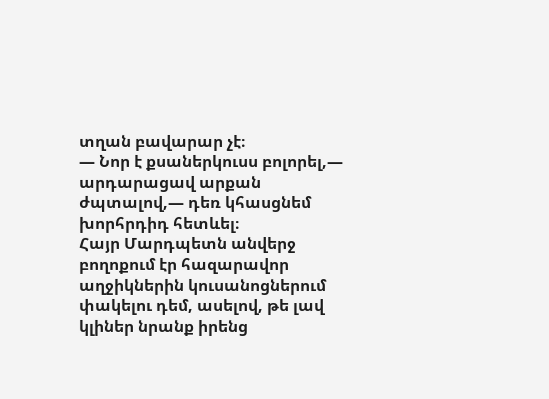տղան բավարար չէ։
— Նոր է քսաներկուսս բոլորել,— արդարացավ արքան
ժպտալով,— դեռ կհասցնեմ խորհրդիդ հետևել։
Հայր Մարդպետն անվերջ բողոքում էր հազարավոր
աղջիկներին կուսանոցներում փակելու դեմ, ասելով, թե լավ
կլիներ նրանք իրենց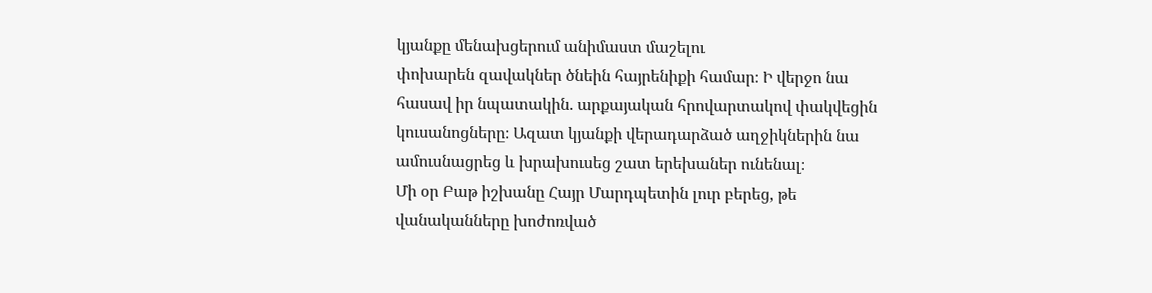կյանքը մենախցերում անիմաստ մաշելու
փոխարեն զավակներ ծնեին հայրենիքի համար։ Ի վերջո նա
հասավ իր նպատակին. արքայական հրովարտակով փակվեցին
կուսանոցները։ Ազատ կյանքի վերադարձած աղջիկներին նա
ամուսնացրեց և խրախուսեց շատ երեխաներ ունենալ։
Մի օր Բաթ իշխանը Հայր Մարդպետին լուր բերեց, թե
վանականները խոժոռված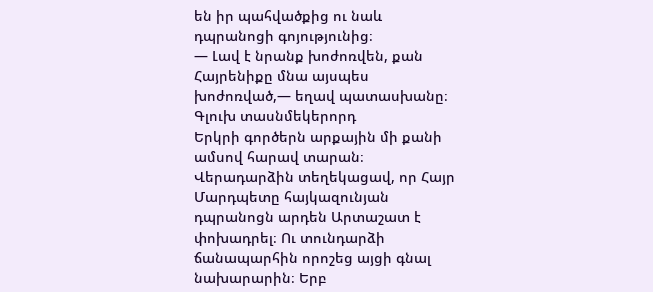են իր պահվածքից ու նաև
դպրանոցի գոյությունից։
— Լավ է նրանք խոժոռվեն, քան Հայրենիքը մնա այսպես
խոժոռված,— եղավ պատասխանը։
Գլուխ տասնմեկերորդ
Երկրի գործերն արքային մի քանի ամսով հարավ տարան։
Վերադարձին տեղեկացավ, որ Հայր Մարդպետը հայկազունյան
դպրանոցն արդեն Արտաշատ է փոխադրել։ Ու տունդարձի
ճանապարհին որոշեց այցի գնալ նախարարին։ Երբ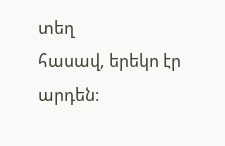տեղ
հասավ, երեկո էր արդեն։